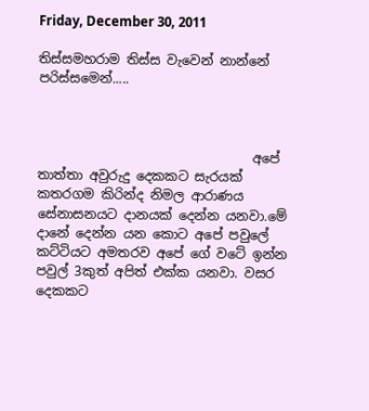Friday, December 30, 2011

තිස්සමහරාම තිස්ස වැවෙන් නාන්නේ පරිස්සමෙන්.....



                                 අපේ තාත්තා අවුරුදු දෙකකට සැරයක් කතරගම කිරින්ද නිමල ආරාණය සේනාසනයට දානයක් දෙන්න යනවා.මේ දානේ දෙන්න යන කොට අපේ පවුලේ කට්ටියට අමතරව අපේ ගේ වටේ ඉන්න පවුල් 3කුත් අපිත් එක්ක යනවා. වසර දෙකකට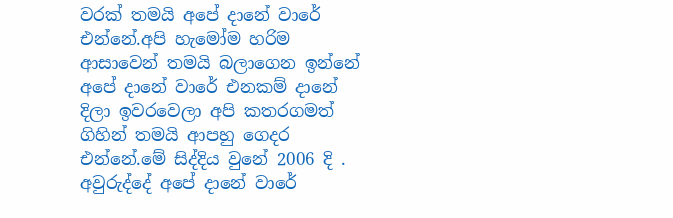වරක් තමයි අපේ දානේ වාරේ එන්නේ.අපි හැමෝම හරිම ආසාවෙන් තමයි බලාගෙන ඉන්නේ අපේ දානේ වාරේ එනකම් දානේ දිලා ඉවරවෙලා අපි කතරගමත් ගිහින් තමයි ආපහු ගෙදර එන්නේ.මේ සිද්දිය වුනේ 2006 දි . අවුරුද්දේ අපේ දානේ වාරේ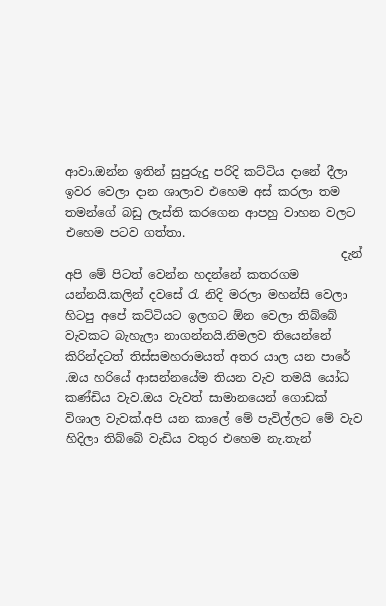ආවා.ඔන්න ඉතින් සුපුරුදු පරිදි කට්ටිය දානේ දීලා ඉවර වෙලා දාන ශාලාව එහෙම අස් කරලා තම තමන්ගේ බඩු ලැස්ති කරගෙන ආපහු වාහන වලට එහෙම පටව ගත්තා.
                                              දැන් අපි මේ පිටත් වෙන්න හදන්නේ කතරගම යන්නයි.කලින් දවසේ රැ නිදි මරලා මහන්සි වෙලා හිටපු අපේ කට්ටියට ඉලගට ඕන වෙලා තිබ්බේ වැවකට බැහැලා නාගන්නයි.නිමලව තියෙන්නේ කිරින්දටත් තිස්සමහරාමයත් අතර යාල යන පාරේ .ඔය හරියේ ආසන්නයේම තියන වැව තමයි යෝධ කණ්ඩිය වැව.ඔය වැවත් සාමානයෙන් ගොඩක් විශාල වැවක්.අපි යන කාලේ මේ පැවිල්ලට මේ වැව හිදිලා තිබ්බේ වැඩිය වතුර එහෙම නැ.තැන්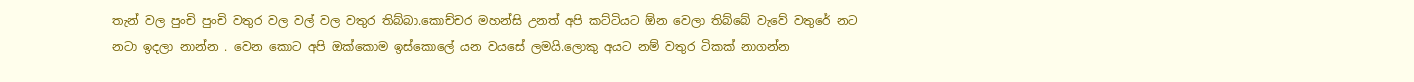තැන් වල පුංචි පුංචි වතුර වල වල් වල වතුර තිබ්බා.කොච්චර මහන්සි උනත් අපි කට්ටියට ඕන වෙලා තිබ්බේ වැවේ වතුරේ නට නටා ඉදලා නාන්න . වෙන කොට අපි ඔක්කොම ඉස්කොලේ යන වයසේ ලමයි.ලොකු අයට නම් වතුර ටිකක් නාගන්න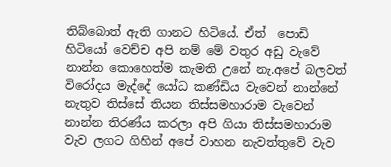තිබ්බොත් ඇති ගානට හිටියේ. ඒත්  පොඩි හිටියෝ වෙච්ච අපි නම් මේ වතුර අඩු වැවේ නාන්න කොහෙත්ම කැමති උනේ නැ.අපේ බලවත් විරෝදය මැද්දේ යෝධ කණ්ඩිය වැවෙන් නාන්නේ නැතුව තිස්සේ තියන තිස්සමහාරාම වැවෙන් නාන්න තිරණ්ය කරලා අපි ගියා තිස්සමහාරාම වැව ලගට ගිහින් අපේ වාහන නැවත්තුවේ වැව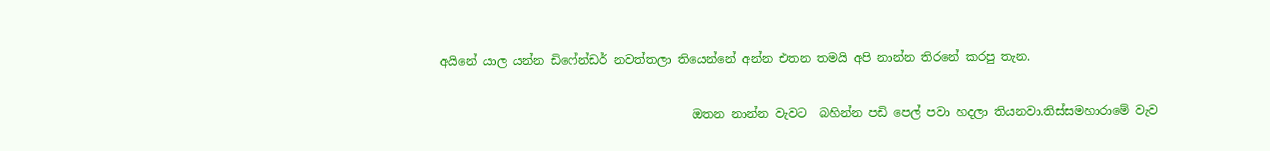අයිනේ යාල යන්න ඩිෆේන්ඩර් නවත්තලා තියෙන්නේ අන්න එතන තමයි අපි නාන්න තිරනේ කරපු තැන.

                                          ඔතන නාන්න වැවට  බහින්න පඩි පෙල් පවා හදලා තියනවා.තිස්සමහාරාමේ වැව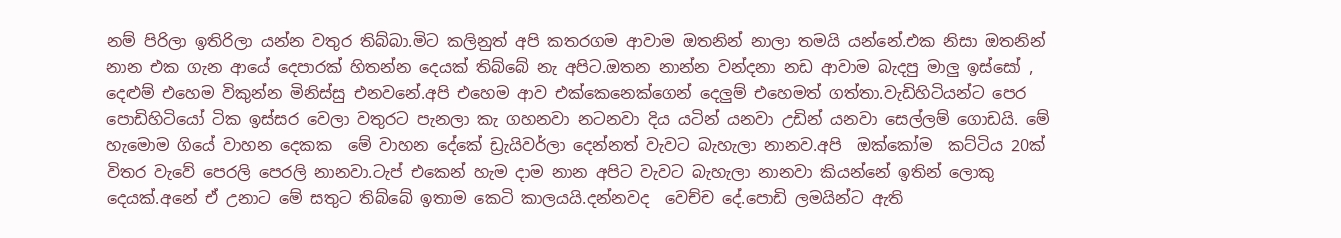නම් පිරිලා ඉතිරිලා යන්න වතුර තිබ්බා.මිට කලිනුත් අපි කතරගම ආවාම ඔතනින් නාලා තමයි යන්නේ.එක නිසා ඔතනින් නාන එක ගැන ආයේ දෙපාරක් හිතන්න දෙයක් තිබ්බේ නැ අපිට.ඔතන නාන්න වන්දනා නඩ ආවාම බැදපු මාලු ඉස්සෝ , දෙළුම් එහෙම විකුන්න මිනිස්සු එනවනේ.අපි එහෙම ආව එක්කෙනෙක්ගෙන් දෙලුම් එහෙමත් ගත්තා.වැඩිහිටියන්ට පෙර පොඩිහිටියෝ ටික ඉස්සර වෙලා වතුරට පැනලා කැ ගහනවා නටනවා දිය යටින් යනවා උඩින් යනවා සෙල්ලම් ගොඩයි. මේ හැමොම ගියේ වාහන දෙකක  මේ වාහන දේකේ ඩ්‍රැයිවර්ලා දෙන්නත් වැවට බැහැලා නානව.අපි  ඔක්කෝම  කට්ටිය 20ක් විතර වැවේ පෙරලි පෙරලි නානවා.ටැප් එකෙන් හැම දාම නාන අපිට වැවට බැහැලා නානවා කියන්නේ ඉතින් ලොකු දෙයක්.අනේ ඒ උනාට මේ සතුට තිබ්බේ ඉතාම කෙටි කාලයයි.දන්නවද  වෙච්ච දේ.පොඩි ලමයින්ට ඇති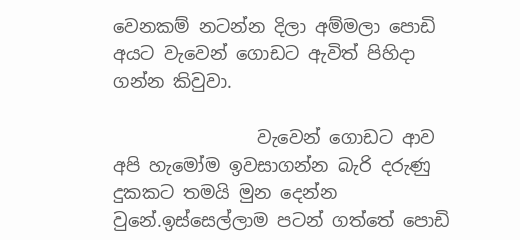වෙනකම් නටන්න දිලා අම්මලා පොඩි අයට වැවෙන් ගොඩට ඇවිත් පිහිදා ගන්න කිවුවා.

                වැවෙන් ගොඩට ආව අපි හැමෝම ඉවසාගන්න බැරි දරුණු දුකකට තමයි මුන දෙන්න වුනේ.ඉස්සෙල්ලාම පටන් ගත්තේ පොඩි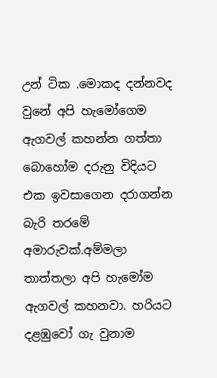උන් ටික .මොකද දන්නවද වුනේ අපි හැමෝගෙම ඇගවල් කහන්න ගත්තා බොහෝම දරුනු විදියට එක ඉවසාගෙන දරාගන්න බැරි තරමේ අමාරුවක්.අම්මලා තාත්තලා අපි හැමෝම ඇගවල් කහනවා. හරියට දළඹුවෝ ගැ වුනාම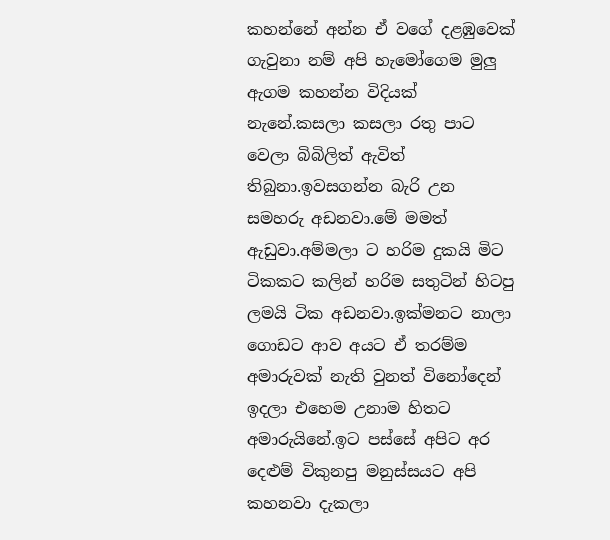කහන්නේ අන්න ඒ වගේ දළඹුවෙක් ගැවුනා නම් අපි හැමෝගෙම මුලු ඇගම කහන්න විදියක් නැනේ.කසලා කසලා රතු පාට වෙලා බිබිලිත් ඇවිත් තිබුනා.ඉවසගන්න බැරි උන සමහරු අඩනවා.මේ මමත් ඇඩුවා.අම්මලා ට හරිම දුකයි මිට ටිකකට කලින් හරිම සතුටින් හිටපු ලමයි ටික අඩනවා.ඉක්මනට නාලා ගොඩට ආව අයට ඒ තරම්ම අමාරුවක් නැති වුනත් විනෝදෙන් ඉදලා එහෙම උනාම හිතට අමාරුයිනේ.ඉට පස්සේ අපිට අර දෙළුම් විකුනපු මනුස්සයට අපි කහනවා දැකලා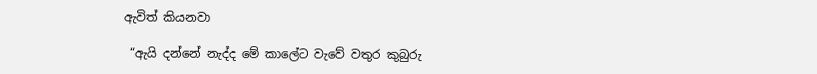ඇවිත් කියනවා

 “ඇයි දන්නේ නැද්ද මේ කාලේට වැවේ වතුර කුබුරු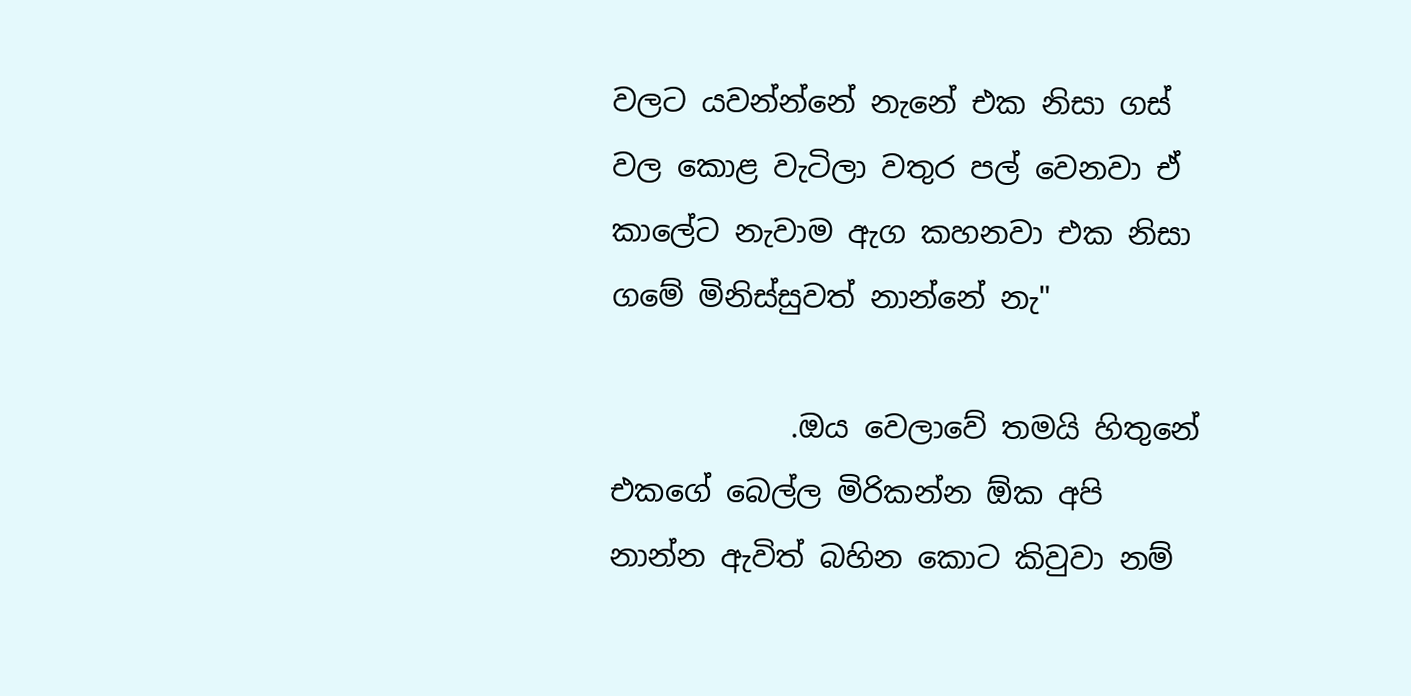වලට යවන්න්නේ නැනේ එක නිසා ගස් වල කොළ වැටිලා වතුර පල් වෙනවා ඒ කාලේට නැවාම ඇග කහනවා එක නිසා ගමේ මිනිස්සුවත් නාන්නේ නැ"

            .ඔය වෙලාවේ තමයි හිතුනේ එකගේ බෙල්ල මිරිකන්න ඕක අපි නාන්න ඇවිත් බහින කොට කිවුවා නම්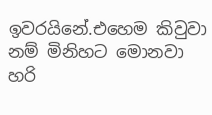ඉවරයිනේ.එහෙම කිවුවා නම් මිනිහට මොනවා හරි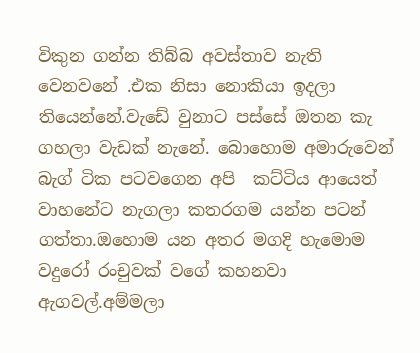විකුන ගන්න තිබ්බ අවස්තාව නැති වෙනවනේ .එක නිසා නොකියා ඉදලා තියෙන්නේ.වැඩේ වුනාට පස්සේ ඔතන කැ ගහලා වැඩක් නැනේ. බොහොම අමාරුවෙන් බැග් ටික පටවගෙන අපි  කට්ටිය ආයෙත් වාහනේට නැගලා කතරගම යන්න පටන් ගත්තා.ඔහොම යන අතර මගදි හැමොම වදුරෝ රංචුවක් වගේ කහනවා ඇගවල්.අම්මලා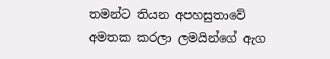තමන්ට තියන අපහසුතාවේ අමතක කරලා ලමයින්ගේ ඇග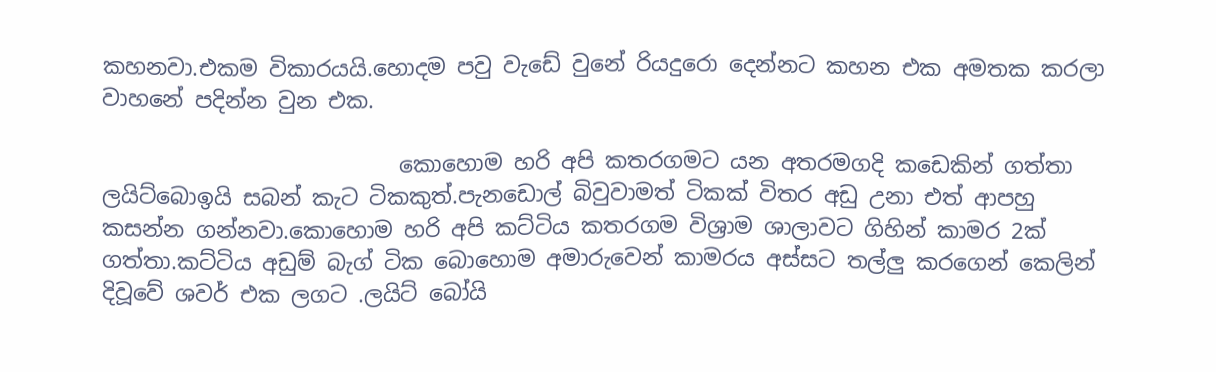කහනවා.එකම විකාරයයි.හොදම පවු වැඩේ වුනේ රියදුරො දෙන්නට කහන එක අමතක කරලා වාහනේ පදින්න වුන එක.

                           කොහොම හරි අපි කතරගමට යන අතරමගදි කඩෙකින් ගත්තා ලයිට්බොඉයි සබන් කැට ටිකකුත්.පැනඩොල් බිවුවාමත් ටිකක් විතර අඩු උනා එත් ආපහු කසන්න ගන්නවා.කොහොම හරි අපි කට්ටිය කතරගම විශ්‍රාම ශාලාවට ගිහින් කාමර 2ක් ගත්තා.කට්ටිය අඩුම් බැග් ටික බොහොම අමාරුවෙන් කාමරය අස්සට තල්ලු කරගෙන් කෙලින් දිවූවේ ශවර් එක ලගට .ලයිට් බෝයි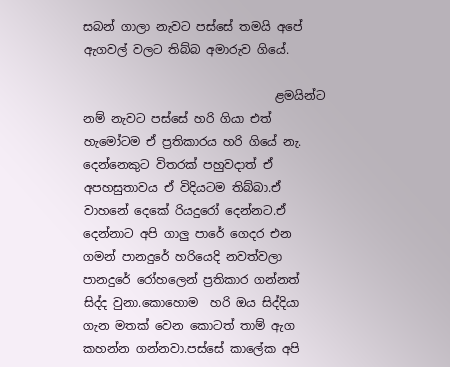සබන් ගාලා නැවට පස්සේ තමයි අපේ ඇගවල් වලට තිබ්බ අමාරුව ගියේ.

                                ළමයින්ට නම් නැවට පස්සේ හරි ගියා එත් හැමෝටම ඒ ප්‍රතිකාරය හරි ගියේ නැ. දෙන්නෙකුට විතරක් පහුවදාත් ඒ අපහසුතාවය ඒ විදියටම තිබ්බා.ඒ වාහනේ දෙකේ රියදුරෝ දෙන්නට.ඒ දෙන්නාට අපි ගාලු පාරේ ගෙදර එන ගමන් පානදුරේ හරියෙදි නවත්වලා පානදුරේ රෝහලෙන් ප්‍රතිකාර ගන්නත් සිද්ද වුනා.කොහොම  හරි ඔය සිද්දියා ගැන මතක් වෙන කොටත් තාම් ඇග කහන්න ගන්නවා.පස්සේ කාලේක අපි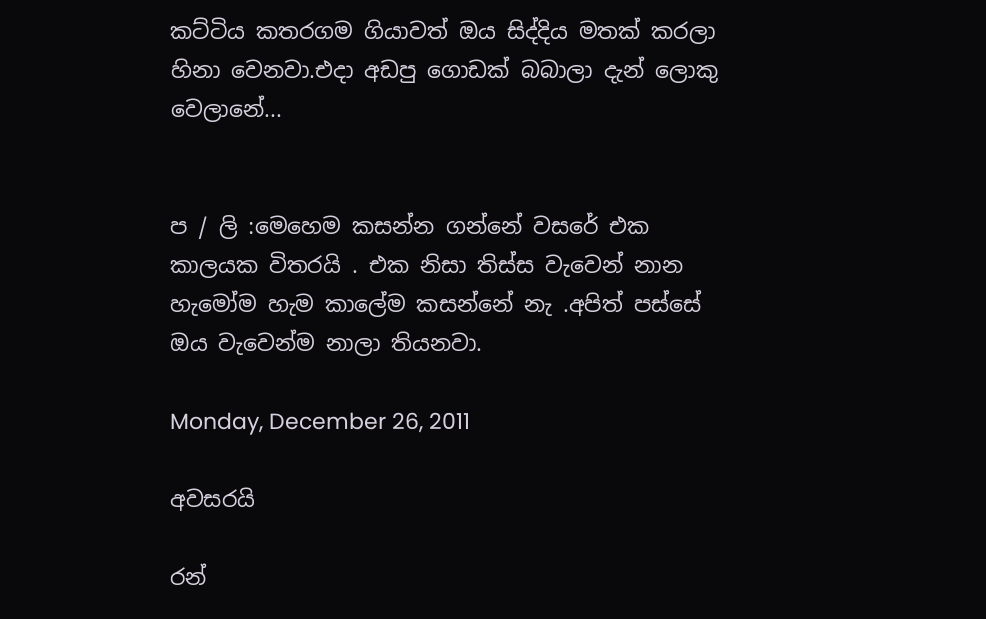කට්ටිය කතරගම ගියාවත් ඔය සිද්දිය මතක් කරලා හිනා වෙනවා.එදා අඩපු ගොඩක් බබාලා දැන් ලොකු වෙලානේ...


ප / ලි :මෙහෙම කසන්න ගන්නේ වසරේ එක කාලයක විතරයි . එක නිසා තිස්ස වැවෙන් නාන හැමෝම හැම කාලේම කසන්නේ නැ .අපිත් පස්සේ ඔය වැවෙන්ම නාලා තියනවා.

Monday, December 26, 2011

අවසරයි

රන්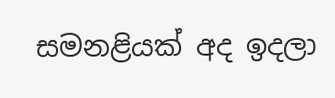සමනළියක් අද ඉදලා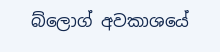බ්ලොග් අවකාශයේ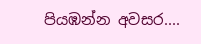පියඹන්න අවසර....